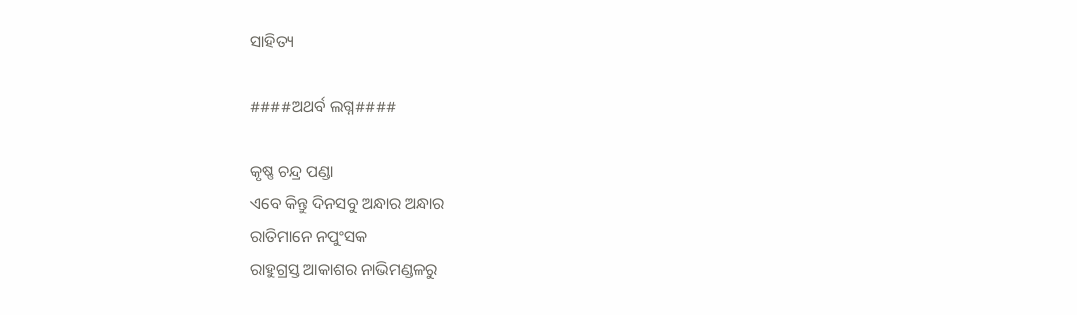ସାହିତ୍ୟ

####ଅଥର୍ବ ଲଗ୍ନ####

କୃଷ୍ଣ ଚନ୍ଦ୍ର ପଣ୍ଡା
ଏବେ କିନ୍ତୁ ଦିନସବୁ ଅନ୍ଧାର ଅନ୍ଧାର
ରାତିମାନେ ନପୁଂସକ
ରାହୁଗ୍ରସ୍ତ ଆକାଶର ନାଭିମଣ୍ଡଳରୁ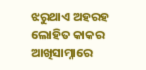ଝରୁଥାଏ ଅହରହ ଲୋହିତ କାକର
ଆଖିସାମ୍ନାରେ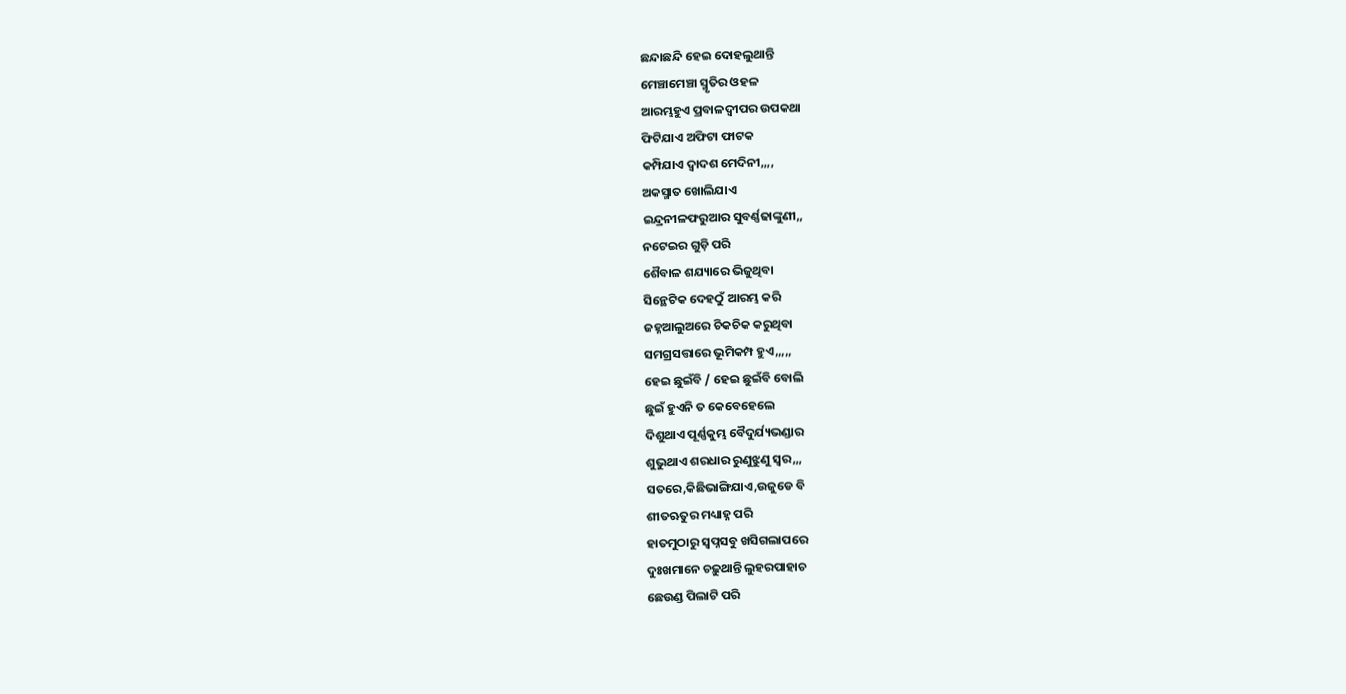ଛନ୍ଦାଛନ୍ଦି ହେଇ ଦୋହଲୁଥାନ୍ତି
ମେଞ୍ଚାମେଞ୍ଚା ସ୍ମୃତିର ଓହଳ
ଆରମ୍ଭହୁଏ ପ୍ରବାଳଦ୍ବୀପର ଉପକଥା
ଫିଟିଯାଏ ଅଫିଟା ଫାଟକ
କମ୍ପିଯାଏ ଦ୍ୱାଦଶ ମେଦିନୀ,,,,
ଅକସ୍ମାତ ଖୋଲିଯାଏ
ଇନ୍ଦ୍ରନୀଳଫରୁଆର ସୁବର୍ଣ୍ଣଢାଙ୍କୁଣୀ,,
ନଟେଇର ଗୁଡ଼ି ପରି
ଶୈବାଳ ଶଯ୍ୟାରେ ଭିଜୁଥିବା
ସିନ୍ଥେଟିକ ଦେହଠୁଁ ଆରମ୍ଭ କରି
ଜହ୍ନଆଲୁଅରେ ଚିକଚିକ କରୁଥିବା
ସମଗ୍ରସତ୍ତାରେ ଭୂମିକମ୍ପ ହୁଏ,,,,,
ହେଇ ଛୁଇଁବି / ହେଇ ଛୁଇଁବି ବୋଲି
ଛୁଇଁ ହୁଏନି ତ କେବେହେଲେ
ଦିଶୁଥାଏ ପୂର୍ଣ୍ଣକୁମ୍ଭ ବୈଦୁର୍ଯ୍ୟଭଣ୍ଡାର
ଶୁଭୁଥାଏ ଶରଧାର ରୁଣୁଝୁଣୁ ସ୍ୱର,,,
ସତରେ,କିଛିଭାଙ୍ଗିଯାଏ,ଉଜୁଡେ ବି
ଶୀତଋତୁର ମଧ୍ୟାହ୍ନ ପରି
ହାତମୁଠାରୁ ସ୍ବପ୍ନସବୁ ଖସିଗଲାପରେ
ଦୁଃଖମାନେ ଚଢ଼ୁଥାନ୍ତି ଲୁହରପାହାଚ
ଛେଉଣ୍ଡ ପିଲାଟି ପରି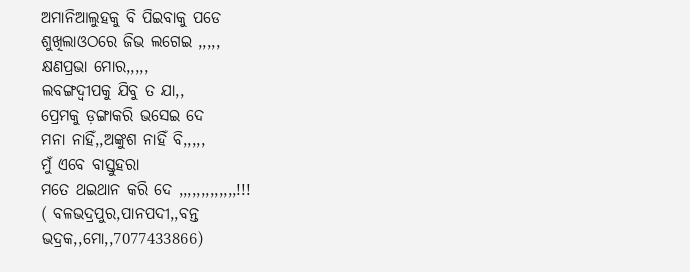ଅମାନିଆଲୁହକୁ ବି ପିଇବାକୁ ପଡେ
ଶୁଖିଲାଓଠରେ ଜିଭ ଲଗେଇ ,,,,,
କ୍ଷଣପ୍ରଭା ମୋର,,,,,
ଲବଙ୍ଗଦ୍ବୀପକୁ ଯିବୁ ତ ଯା,,
ପ୍ରେମକୁ ଡ଼ଙ୍ଗାକରି ଭସେଇ ଦେ
ମନା ନାହିଁ,,ଅଙ୍କୁଶ ନାହିଁ ବି,,,,,
ମୁଁ ଏବେ ବାସ୍ତୁହରା
ମତେ ଥଇଥାନ କରି ଦେ ,,,,,,,,,,,,,!!!
( ବଳଭଦ୍ରପୁର,ପାନପଦୀ,,ବନ୍ତ
ଭଦ୍ରକ,,ମୋ,,7077433866)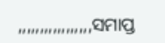,,,,,,,,,,,,,,,,,ସମାପ୍ତ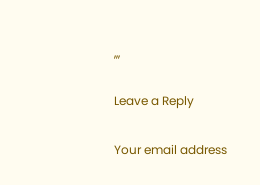,,,

Leave a Reply

Your email address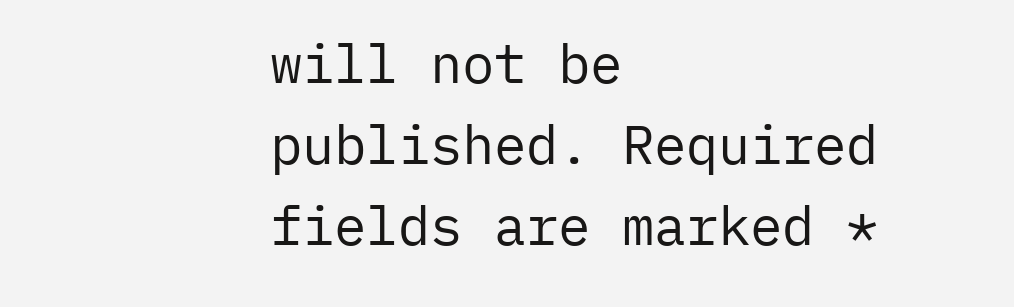will not be published. Required fields are marked *